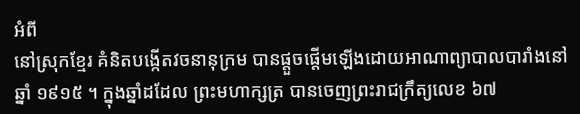អំពី
នៅស្រុកខ្មែរ គំនិតបង្កើតវចនានុក្រម បានផ្តួចផ្តើមឡើងដោយអាណាព្យាបាលបារាំងនៅឆ្នាំ ១៩១៥ ។ ក្នុងឆ្នាំដដែល ព្រះមហាក្សត្រ បានចេញព្រះរាជក្រឹត្យលេខ ៦៧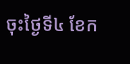ចុះថ្ងៃទី៤ ខែក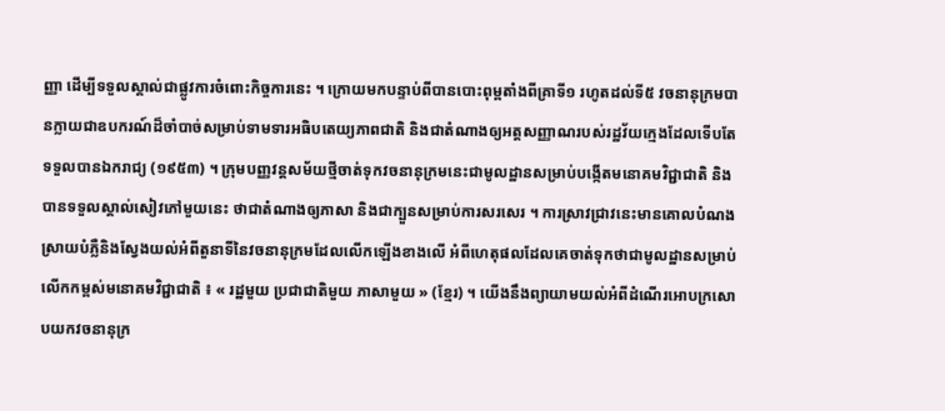ញ្ញា ដើម្បីទទួលស្គាល់ជាផ្លូវការចំពោះកិច្ចការនេះ ។ ក្រោយមកបន្ទាប់ពីបានបោះពុម្ពតាំងពីគ្រាទី១ រហូតដល់ទី៥ វចនានុក្រមបានក្លាយជាឧបករណ៍ដ៏ចាំបាច់សម្រាប់ទាមទារអធិបតេយ្យភាពជាតិ និងជាតំណាងឲ្យអត្តសញ្ញាណរបស់រដ្ឋវ័យក្មេងដែលទើបតែទទួលបានឯករាជ្យ (១៩៥៣) ។ ក្រុមបញ្ញវន្តសម័យថ្មីចាត់ទុកវចនានុក្រមនេះជាមូលដ្ឋានសម្រាប់បង្កើតមនោគមវិជ្ជាជាតិ និងបានទទួលស្គាល់សៀវភៅមួយនេះ ថាជាតំណាងឲ្យភាសា និងជាក្បួនសម្រាប់ការសរសេរ ។ ការស្រាវជ្រាវនេះមានគោលបំណងស្រាយបំភ្លឺនិងស្វែងយល់អំពីតួនាទីនៃវចនានុក្រមដែលលើកឡើងខាងលើ អំពីហេតុផលដែលគេចាត់ទុកថាជាមូលដ្ឋានសម្រាប់លើកកម្ពស់មនោគមវិជ្ជាជាតិ ៖ « រដ្ឋមួយ ប្រជាជាតិមួយ ភាសាមួយ » (ខ្មែរ) ។ យើងនឹងព្យាយាមយល់អំពីដំណើរអោបក្រសោបយកវចនានុក្រ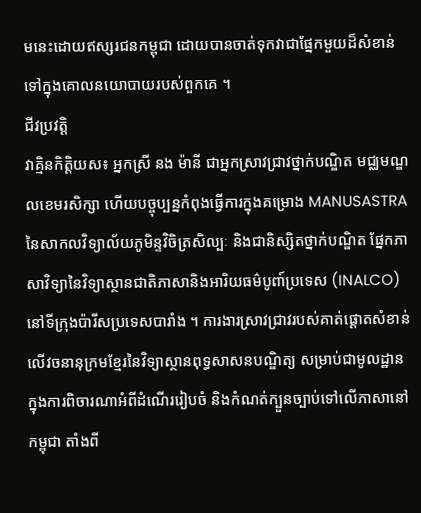មនេះដោយឥស្សរជនកម្ពុជា ដោយបានចាត់ទុកវាជាផ្នែកមួយដ៏សំខាន់ទៅក្នុងគោលនយោបាយរបស់ពួកគេ ។
ជីវប្រវត្តិ
វាគ្មិនកិត្តិយស៖ អ្នកស្រី នង ម៉ានី ជាអ្នកស្រាវជ្រាវថ្នាក់បណ្ឌិត មជ្ឈមណ្ឌលខេមរសិក្សា ហើយបច្ចុប្បន្នកំពុងធ្វើការក្នុងគម្រោង MANUSASTRA នៃសាកលវិទ្យាល័យភូមិន្ទវិចិត្រសិល្បៈ និងជានិស្សិតថ្នាក់បណ្ឌិត ផ្នែកភាសាវិទ្យានៃវិទ្យាស្ថានជាតិភាសានិងអារិយធម៌បូពា៍ប្រទេស (INALCO) នៅទីក្រុងប៉ារីសប្រទេសបារាំង ។ ការងារស្រាវជ្រាវរបស់គាត់ផ្តោតសំខាន់លើវចនានុក្រមខ្មែរនៃវិទ្យាស្ថានពុទ្ធសាសនបណ្ឌិត្យ សម្រាប់ជាមូលដ្ឋានក្នុងការពិចារណាអំពីដំណើររៀបចំ និងកំណត់ក្បួនច្បាប់ទៅលើភាសានៅកម្ពុជា តាំងពី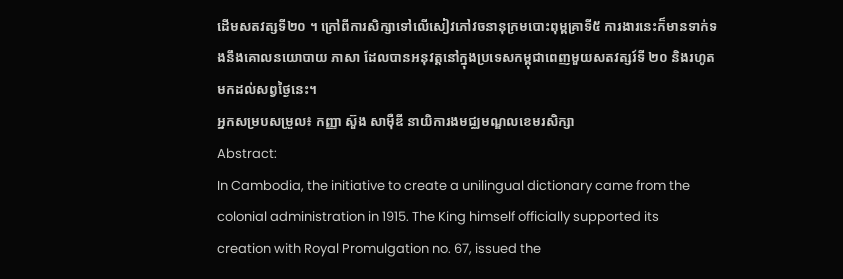ដើមសតវត្សទី២០ ។ ក្រៅពីការសិក្សាទៅលើសៀវភៅវចនានុក្រមបោះពុម្ពគ្រាទី៥ ការងារនេះក៏មានទាក់ទងនឹងគោលនយោបាយ ភាសា ដែលបានអនុវត្តនៅក្នុងប្រទេសកម្ពុជាពេញមួយសតវត្សរ៍ទី ២០ និងរហូតមកដល់សព្វថ្ងៃនេះ។
អ្នកសម្របសម្រួល៖ កញ្ញា ស៊ួង សាម៉ឺឌី នាយិការងមជ្ឈមណ្ឌលខេមរសិក្សា
Abstract:
In Cambodia, the initiative to create a unilingual dictionary came from the colonial administration in 1915. The King himself officially supported its creation with Royal Promulgation no. 67, issued the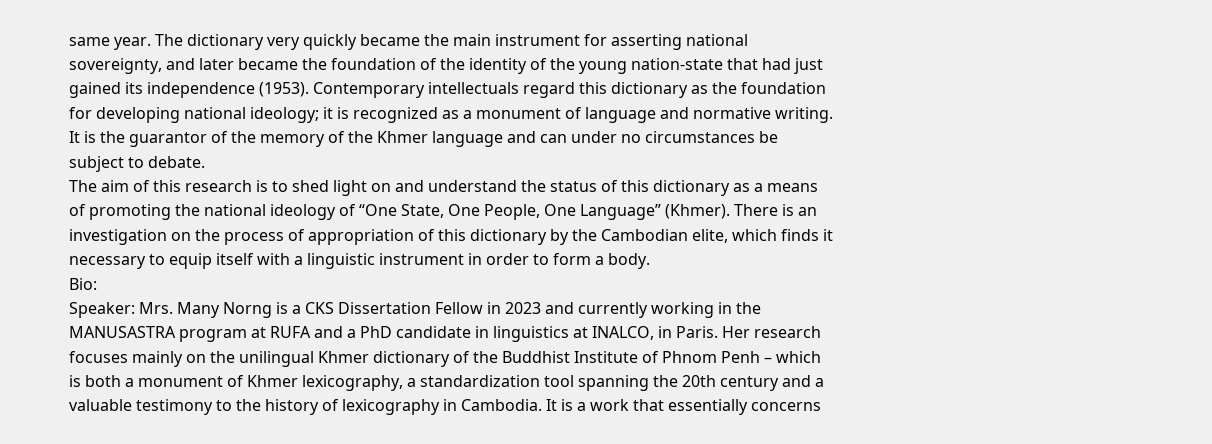same year. The dictionary very quickly became the main instrument for asserting national sovereignty, and later became the foundation of the identity of the young nation-state that had just gained its independence (1953). Contemporary intellectuals regard this dictionary as the foundation for developing national ideology; it is recognized as a monument of language and normative writing. It is the guarantor of the memory of the Khmer language and can under no circumstances be subject to debate.
The aim of this research is to shed light on and understand the status of this dictionary as a means of promoting the national ideology of “One State, One People, One Language” (Khmer). There is an investigation on the process of appropriation of this dictionary by the Cambodian elite, which finds it necessary to equip itself with a linguistic instrument in order to form a body.
Bio:
Speaker: Mrs. Many Norng is a CKS Dissertation Fellow in 2023 and currently working in the MANUSASTRA program at RUFA and a PhD candidate in linguistics at INALCO, in Paris. Her research focuses mainly on the unilingual Khmer dictionary of the Buddhist Institute of Phnom Penh – which is both a monument of Khmer lexicography, a standardization tool spanning the 20th century and a valuable testimony to the history of lexicography in Cambodia. It is a work that essentially concerns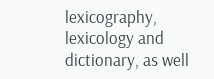lexicography, lexicology and dictionary, as well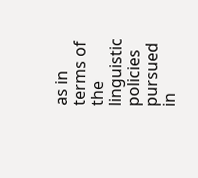as in terms of the linguistic policies pursued in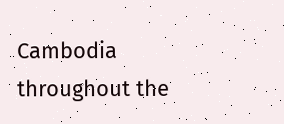Cambodia throughout the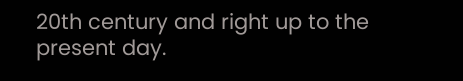20th century and right up to the present day.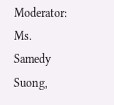Moderator: Ms. Samedy Suong,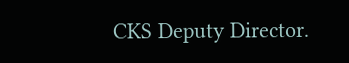CKS Deputy Director.